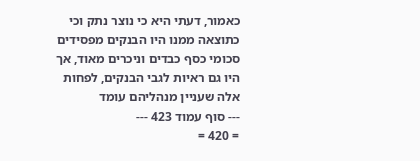כאמור, דעתי היא כי נוצר נתק וכי כתוצאה ממנו היו הבנקים מפסידים סכומי כסף כבדים וניכרים מאוד, אך היו גם ראיות לגבי הבנקים, לפחות אלה שעניין מנהליהם עומד
--- סוף עמוד 423 ---
= 420 =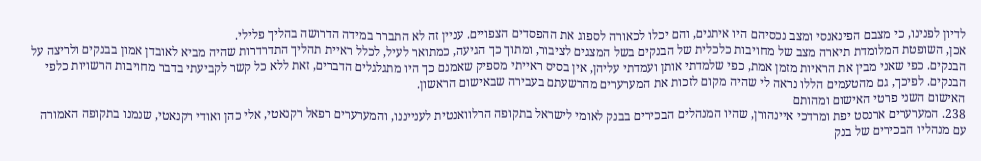לדיון לפנינו, כי מצבם הפינאנסי ומצב נכסיהם היו איתנים, והם יכלו לכאורה לספוג את ההפסדים הצפויים. עניין זה לא התברר במידה הדרושה בהליך פלילי.
אכן, השופטת המלומדת תיארה מצב של מחויבות כלכלית של הבנקים בשל המצגים לציבור, ומתוך כך הגיעה, כמתואר לעיל, לכלל ראיית תהליך התדרדרות שהיה מביא לאובדן אמון בבנקים ולריצה על הבנקים. כפי שאני מבין את הראיות מזמן אמת, כפי שלמדתי אותן ועמדתי עליהן, אין בסיס ראייתי מספיק שאמנם כך היו מתגלגלים הדברים, זאת ללא כל קשר לקביעתי בדבר מחויבות הרשויות כלפי הבנקים. לפיכך, גם מהטעמים הללו נראה לי שהיה מקום לזכות את המערערים מהרשעתם בעבירה שבאישום הראשון.
האישום השני פרטי האישום ומהותם
238. המערערים ארנסט יפת ומרדכי איינהורן, שהיו המנהלים הבכירים בבנק לאומי לישראל בתקופה הרלוואנטית לענייננו, והמערערים רפאל רקנאטי, אלי כהן ואודי רקנאטי, שנמנו בתקופה האמורה עם מנהליו הבכירים של בנק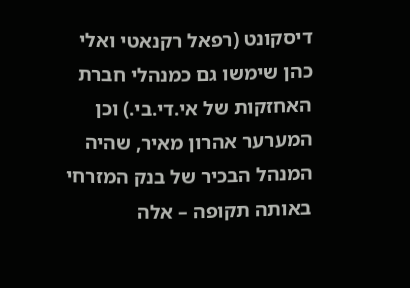דיסקונט (רפאל רקנאטי ואלי כהן שימשו גם כמנהלי חברת האחזקות של אי.די.בי.) וכן המערער אהרון מאיר, שהיה המנהל הבכיר של בנק המזרחי באותה תקופה – אלה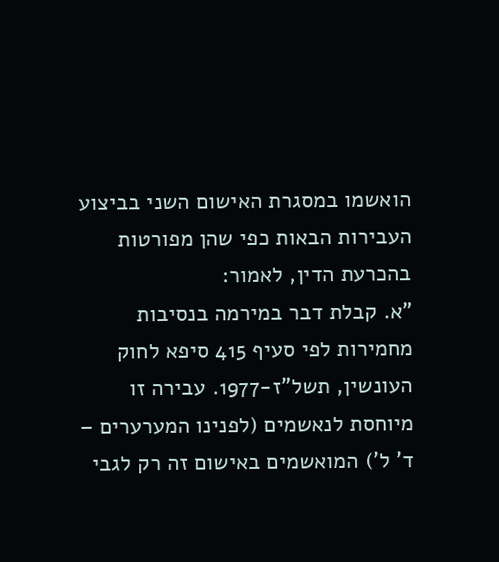הואשמו במסגרת האישום השני בביצוע העבירות הבאות כפי שהן מפורטות בהכרעת הדין, לאמור:
"א. קבלת דבר במירמה בנסיבות מחמירות לפי סעיף 415 סיפא לחוק העונשין, תשל"ז-1977. עבירה זו מיוחסת לנאשמים (לפנינו המערערים – ד' ל') המואשמים באישום זה רק לגבי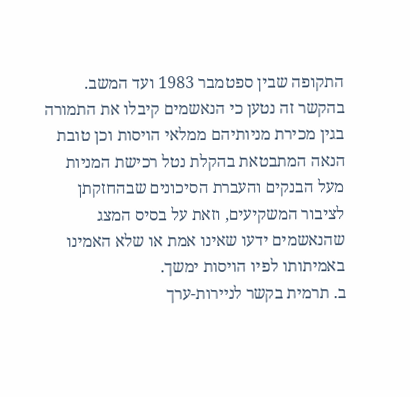התקופה שבין ספטמבר 1983 ועד המשב. בהקשר זה נטען כי הנאשמים קיבלו את התמורה בגין מכירת מניותיהם ממלאי הויסות וכן טובת הנאה המתבטאת בהקלת נטל רכישת המניות מעל הבנקים והעברת הסיכונים שבהחזקתן לציבור המשקיעים, וזאת על בסיס המצג שהנאשמים ידעו שאינו אמת או שלא האמינו באמיתותו לפיו הויסות ימשך.
ב. תרמית בקשר לניירות-ערך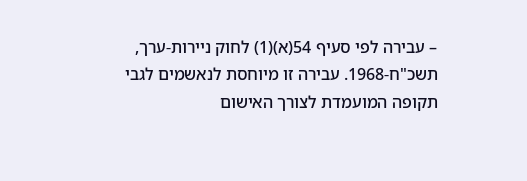– עבירה לפי סעיף 54(א)(1) לחוק ניירות-ערך, תשכ"ח-1968. עבירה זו מיוחסת לנאשמים לגבי תקופה המועמדת לצורך האישום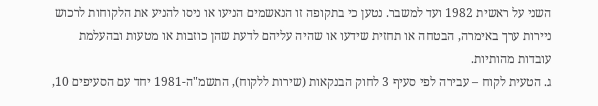השני על ראשית 1982 ועד למשבר. נטען כי בתקופה זו הנאשמים הניעו או ניסו להניע את הלקוחות לרכוש ניירות ערך באימרה, הבטחה או תחזית שידעו או שהיה עליהם לדעת שהן כוזבות או מטעות ובהעלמת עובדות מהותיות.
ג. הטעית לקוח – עבירה לפי סעיף 3 לחוק הבנקאות (שירות ללקוח), התשמ"ה-1981 יחד עם הסעיפים 10,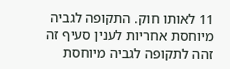11 לאותו חוק. התקופה לגביה מיוחסת אחריות לענין סעיף זה זהה לתקופה לגביה מיוחסת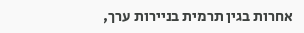אחרות בגין תרמית בניירות ערך,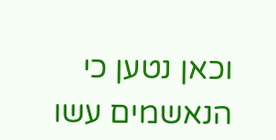וכאן נטען כי הנאשמים עשו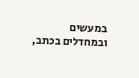במעשים ובמחדלים בכתב,